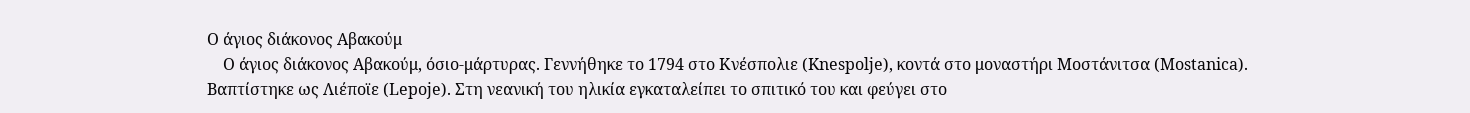Ο άγιος διάκονος Αβακούμ
    Ο άγιος διάκονος Αβακούμ, όσιο-μάρτυρας. Γεννήθηκε το 1794 στο Κνέσπολιε (Knespolje), κοντά στο μοναστήρι Μοστάνιτσα (Mostanica). Βαπτίστηκε ως Λιέποϊε (Lepoje). Στη νεανική του ηλικία εγκαταλείπει το σπιτικό του και φεύγει στο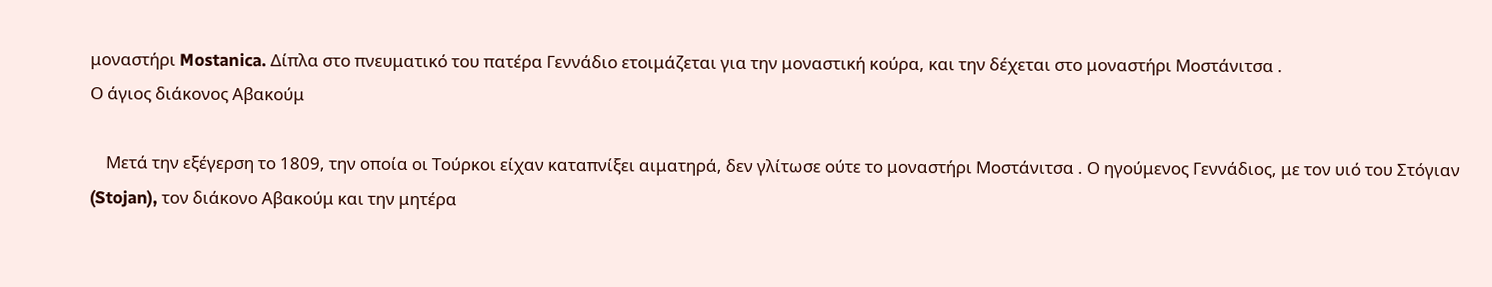μοναστήρι Mostanica. Δίπλα στο πνευματικό του πατέρα Γεννάδιο ετοιμάζεται για την μοναστική κούρα, και την δέχεται στο μοναστήρι Μοστάνιτσα .
Ο άγιος διάκονος Αβακούμ

    Μετά την εξέγερση το 1809, την οποία οι Τούρκοι είχαν καταπνίξει αιματηρά, δεν γλίτωσε ούτε το μοναστήρι Μοστάνιτσα . Ο ηγούμενος Γεννάδιος, με τον υιό του Στόγιαν (Stojan), τον διάκονο Αβακούμ και την μητέρα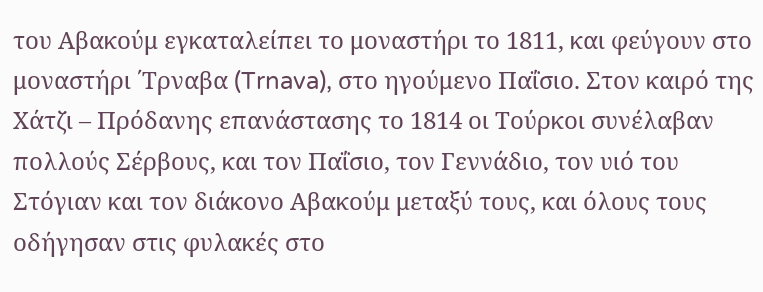του Αβακούμ εγκαταλείπει το μοναστήρι το 1811, και φεύγουν στο μοναστήρι ΄Τρναβα (Trnava), στο ηγούμενο Παΐσιο. Στον καιρό της Χάτζι – Πρόδανης επανάστασης το 1814 οι Τούρκοι συνέλαβαν πολλούς Σέρβους, και τον Παΐσιο, τον Γεννάδιο, τον υιό του Στόγιαν και τον διάκονο Αβακούμ μεταξύ τους, και όλους τους οδήγησαν στις φυλακές στο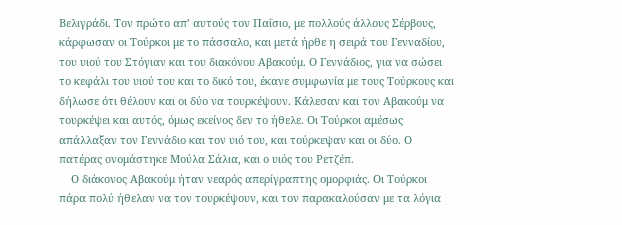Βελιγράδι. Τον πρώτο απ’ αυτούς τον Παΐσιο, με πολλούς άλλους Σέρβους, κάρφωσαν οι Τούρκοι με το πάσσαλο, και μετά ήρθε η σειρά του Γενναδίου, του υιού του Στόγιαν και του διακόνου Αβακούμ. Ο Γεννάδιος, για να σώσει το κεφάλι του υιού του και το δικό του, έκανε συμφωνία με τους Τούρκους και δήλωσε ότι θέλουν και οι δύο να τουρκέψουν. Κάλεσαν και τον Αβακούμ να τουρκέψει και αυτός, όμως εκείνος δεν το ήθελε. Οι Τούρκοι αμέσως απάλλαξαν τον Γεννάδιο και τον υιό του, και τούρκεψαν και οι δύο. Ο πατέρας ονομάστηκε Μούλα Σάλια, και ο υιός του Ρετζέπ.
    Ο διάκονος Αβακούμ ήταν νεαρός απερίγραπτης ομορφιάς. Οι Τούρκοι πάρα πολύ ήθελαν να τον τουρκέψουν, και τον παρακαλούσαν με τα λόγια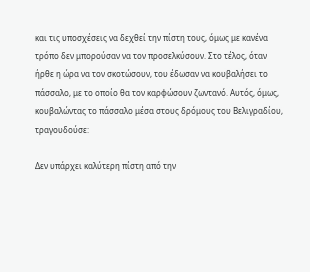και τις υποσχέσεις να δεχθεί την πίστη τους, όμως με κανένα τρόπο δεν μπορούσαν να τον προσελκύσουν. Στο τέλος, όταν ήρθε η ώρα να τον σκοτώσουν, του έδωσαν να κουβαλήσει το πάσσαλο, με το οποίο θα τον καρφώσουν ζωντανό. Αυτός, όμως, κουβαλώντας το πάσσαλο μέσα στους δρόμους του Βελιγραδίου, τραγουδούσε:

Δεν υπάρχει καλύτερη πίστη από την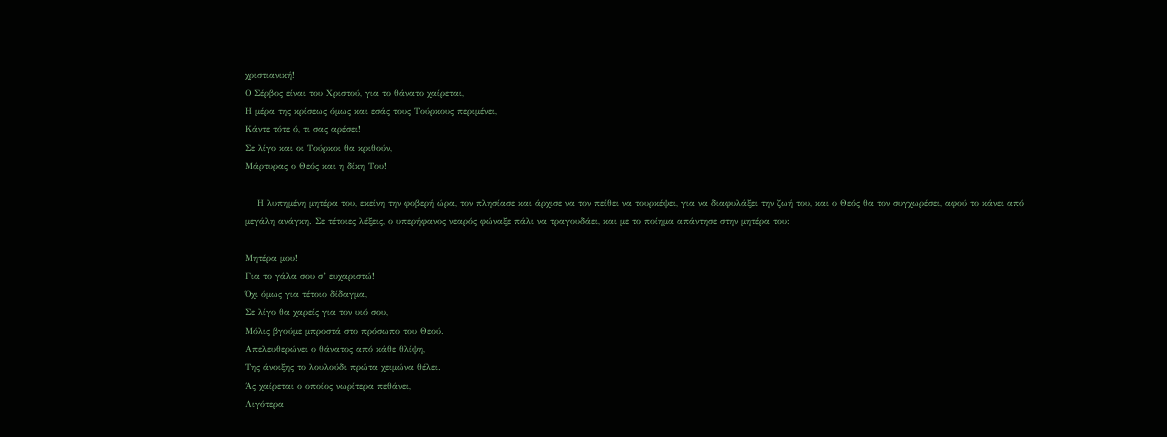χριστιανική!
Ο Σέρβος είναι του Χριστού, για το θάνατο χαίρεται,
Η μέρα της κρίσεως όμως και εσάς τους Τούρκους περιμένει,
Κάντε τότε ό, τι σας αρέσει!
Σε λίγο και οι Τούρκοι θα κριθούν,
Μάρτυρας ο Θεός και η δίκη Του!

    Η λυπημένη μητέρα του, εκείνη την φοβερή ώρα, τον πλησίασε και άρχισε να τον πείθει να τουρκέψει, για να διαφυλάξει την ζωή του, και ο Θεός θα τον συγχωρέσει, αφού το κάνει από μεγάλη ανάγκη. Σε τέτοιες λέξεις, ο υπερήφανος νεαρός φώναξε πάλι να τραγουδάει, και με το ποίημα απάντησε στην μητέρα του:

Μητέρα μου!
Για το γάλα σου σ’ ευχαριστώ!
Όχι όμως για τέτοιο δίδαγμα,
Σε λίγο θα χαρείς για τον υιό σου,
Μόλις βγούμε μπροστά στο πρόσωπο του Θεού.
Απελευθερώνει ο θάνατος από κάθε θλίψη,
Της άνοιξης το λουλούδι πρώτα χειμώνα θέλει.
Άς χαίρεται ο οποίος νωρίτερα πεθάνει,
Λιγότερα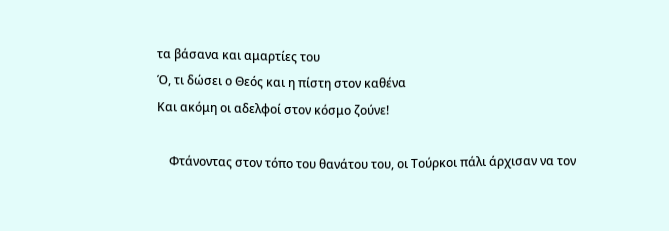τα βάσανα και αμαρτίες του
Ό, τι δώσει ο Θεός και η πίστη στον καθένα
Και ακόμη οι αδελφοί στον κόσμο ζούνε!

    Φτάνοντας στον τόπο του θανάτου του, οι Τούρκοι πάλι άρχισαν να τον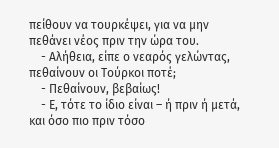πείθουν να τουρκέψει, για να μην πεθάνει νέος πριν την ώρα του.
    - Αλήθεια, είπε ο νεαρός γελώντας, πεθαίνουν οι Τούρκοι ποτέ;
    - Πεθαίνουν, βεβαίως!
    - Ε, τότε το ίδιο είναι – ή πριν ή μετά, και όσο πιο πριν τόσο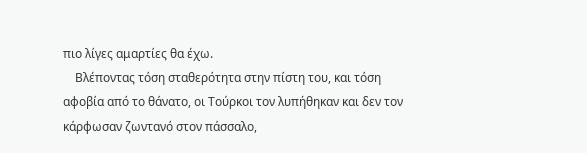πιο λίγες αμαρτίες θα έχω.
    Βλέποντας τόση σταθερότητα στην πίστη του, και τόση αφοβία από το θάνατο, οι Τούρκοι τον λυπήθηκαν και δεν τον κάρφωσαν ζωντανό στον πάσσαλο,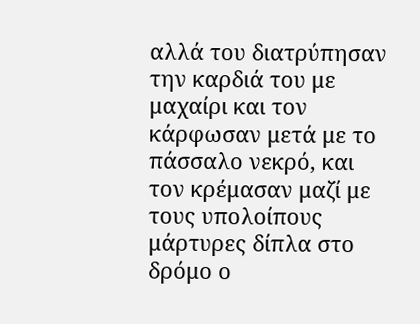αλλά του διατρύπησαν την καρδιά του με μαχαίρι και τον κάρφωσαν μετά με το πάσσαλο νεκρό, και τον κρέμασαν μαζί με τους υπολοίπους μάρτυρες δίπλα στο δρόμο ο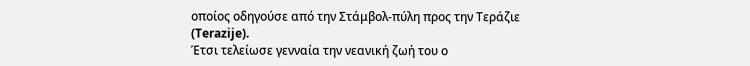οποίος οδηγούσε από την Στάμβολ-πύλη προς την Τεράζιε (Terazije).
Έτσι τελείωσε γενναία την νεανική ζωή του ο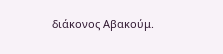διάκονος Αβακούμ.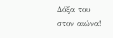Δόξα του στον αιώνα!